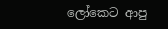ලෝකෙට ආපු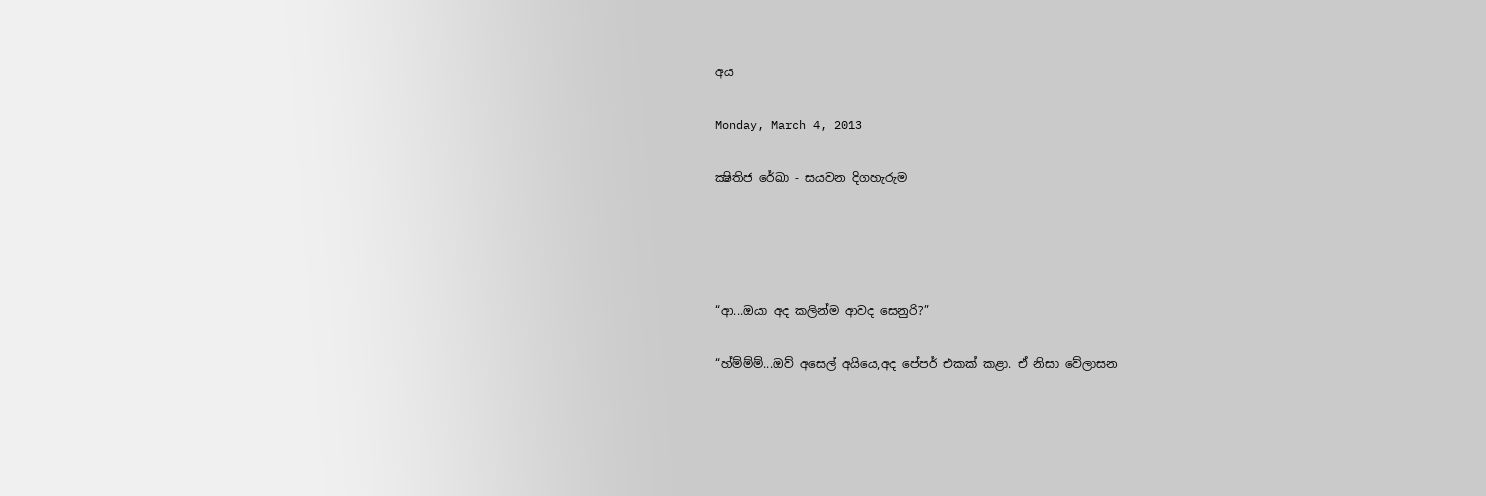අය

Monday, March 4, 2013

ක්‍ෂිතිජ රේඛා - සයවන දිගහැරුම




“ආ...ඔයා අද කලින්ම ආවද සෙනුරි?”

“හ්ම්ම්ම්...ඔව් අසෙල් අයියෙ,අද පේපර් එකක් කළා. ඒ නිසා වේලාසන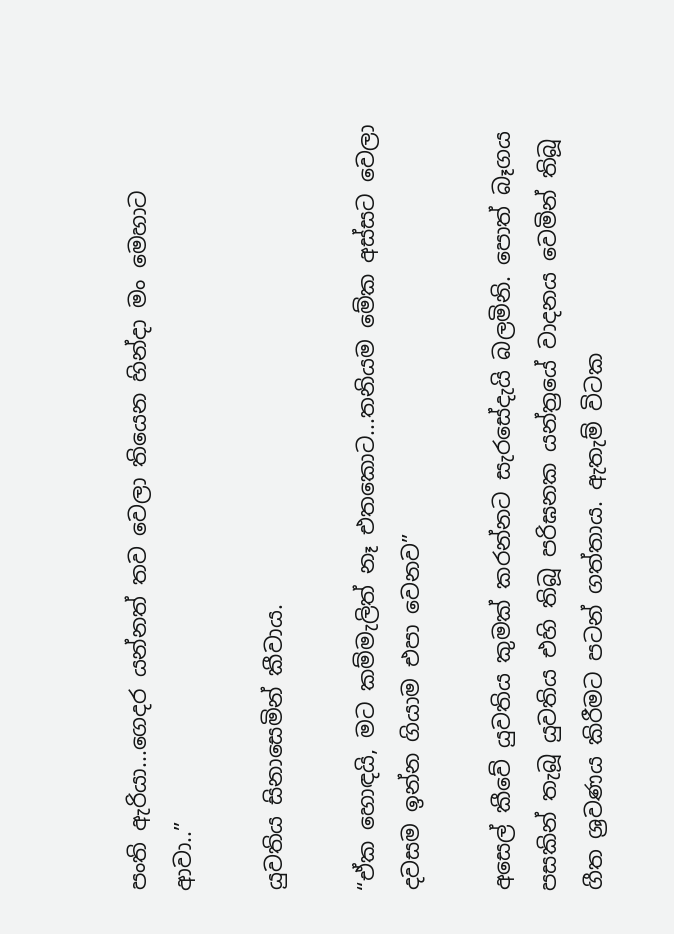පංති ඇරියා...ගෙදර යන්නත් තව වෙලා තියෙන හින්දා මං මෙහාට ආවා..”

යුවතිය සිනාසෙමින් කීවාය.

“ඒක හොඳයි, මට කම්මැලිත් නෑ එතකොට...තනියම මේක අස්සට වෙලා දවසම ඉන්න ගියාම එපා වෙනව”

අසෙල් කීවේ යුවතිය කුමක් කරන්නට සැරසේදැයි බලමිනි. පොත් බෑගය පසකින් තැබූ යුවතිය එහි තිබූ පරිඝනක යන්ත්‍රයේ වාදනය වෙමින් තිබූ ගීත ශ්‍රවණය කිරීමට පටන් ගත්තාය. ඇතැම් විටක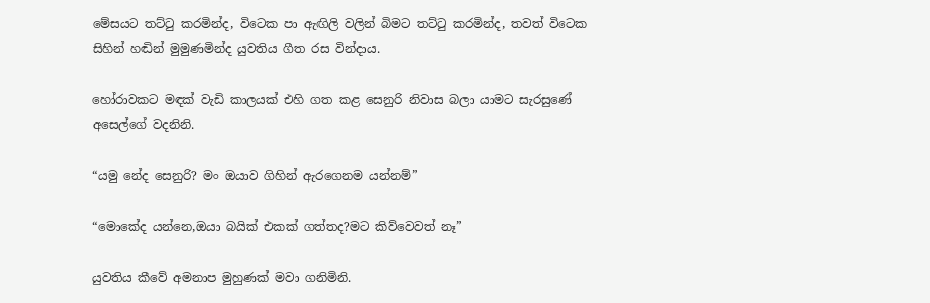මේසයට තට්ටු කරමින්ද, විටෙක පා ඇඟිලි වලින් බිමට තට්ටු කරමින්ද, තවත් විටෙක සිහින් හඬින් මුමුණමින්ද යුවතිය ගීත රස වින්දාය.

හෝරාවකට මඳක් වැඩි කාලයක් එහි ගත කළ සෙනුරි නිවාස බලා යාමට සැරසුණේ අසෙල්ගේ වදනිනි.

“යමු නේද සෙනුරි? මං ඔයාව ගිහින් ඇරගෙනම යන්නම්”

“මොකේද යන්නෙ,ඔයා බයික් එකක් ගත්තද?මට කිව්වෙවත් නෑ”

යුවතිය කීවේ අමනාප මුහුණක් මවා ගනිමිනි.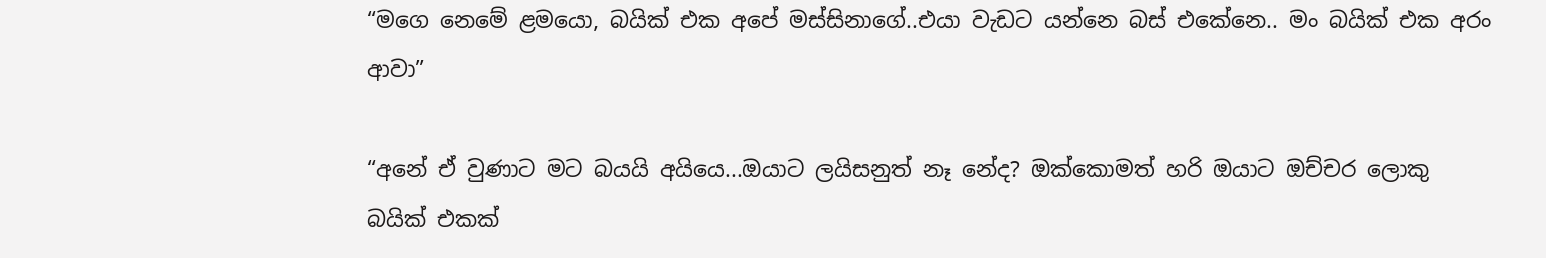“මගෙ නෙමේ ළමයො, බයික් එක අපේ මස්සිනාගේ..එයා වැඩට යන්නෙ බස් එකේනෙ.. මං බයික් එක අරං ආවා”

“අනේ ඒ වුණාට මට බයයි අයියෙ...ඔයාට ලයිසනුත් නෑ නේද? ඔක්කොමත් හරි ඔයාට ඔච්චර ලොකු බයික් එකක්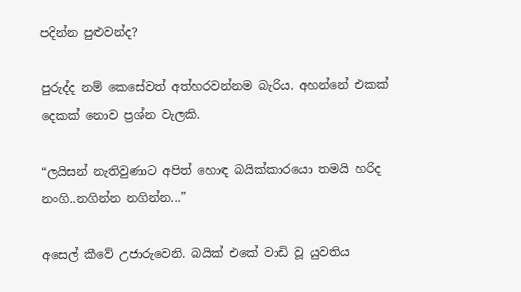පදින්න පුළුවන්ද?

පුරුද්ද නම් කෙසේවත් අත්හරවන්නම බැරිය. අහන්නේ එකක් දෙකක් නොව ප්‍රශ්න වැලකි.

“ලයිසන් නැතිවුණාට අපිත් හොඳ බයික්කාරයො තමයි හරිද නංගි..නගින්න නගින්න...”

අසෙල් කීවේ උජාරුවෙනි. බයික් එකේ වාඩි වූ යුවතිය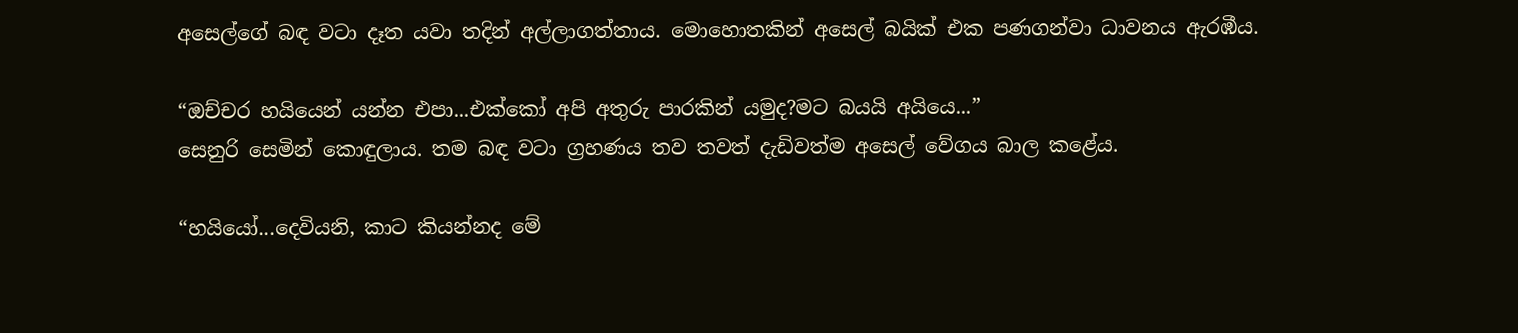අසෙල්ගේ බඳ වටා දෑත යවා තදින් අල්ලාගත්තාය. මොහොතකින් අසෙල් බයික් එක පණගන්වා ධාවනය ඇරඹීය.

“ඔච්චර හයියෙන් යන්න එපා...එක්කෝ අපි අතුරු පාරකින් යමුද?මට බයයි අයියෙ...”
සෙනුරි සෙමින් කොඳුලාය. තම බඳ වටා ග්‍රහණය තව තවත් දැඩිවත්ම අසෙල් වේගය බාල කළේය.

“හයියෝ...දෙවියනි, කාට කියන්නද මේ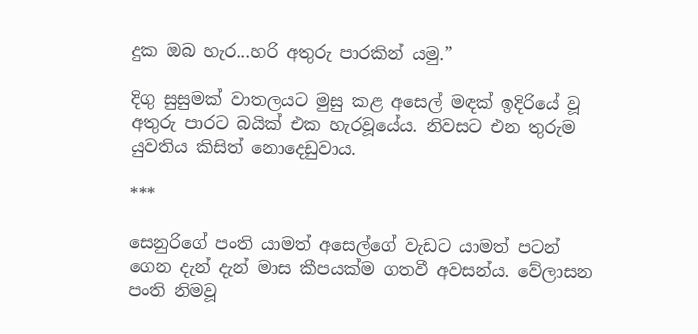දුක ඔබ හැර...හරි අතුරු පාරකින් යමු.”

දිගු සුසුමක් වාතලයට මුසු කළ අසෙල් මඳක් ඉදිරියේ වූ අතුරු පාරට බයික් එක හැරවූයේය. නිවසට එන තුරුම යුවතිය කිසිත් නොදෙඩුවාය.

***

සෙනුරිගේ පංති යාමත් අසෙල්ගේ වැඩට යාමත් පටන් ගෙන දැන් දැන් මාස කීපයක්ම ගතවී අවසන්ය. වේලාසන පංති නිමවූ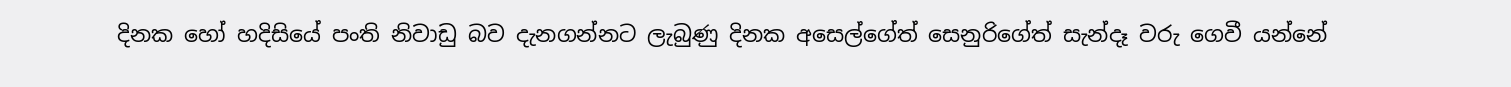දිනක හෝ හදිසියේ පංති නිවාඩු බව දැනගන්නට ලැබුණු දිනක අසෙල්ගේත් සෙනුරිගේත් සැන්දෑ වරු ගෙවී යන්නේ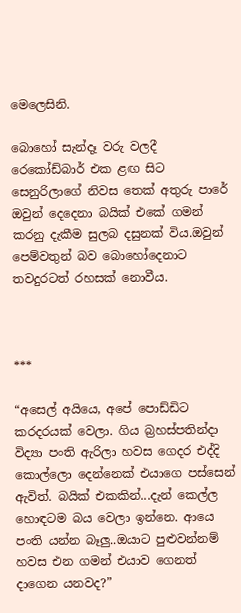මෙලෙසිනි.

බොහෝ සැන්දෑ වරු වලදී රෙකෝඩ්බාර් එක ළඟ සිට සෙනුරිලාගේ නිවස තෙක් අතුරු පාරේ ඔවුන් දෙදෙනා බයික් එකේ ගමන් කරනු දැකීම සුලබ දසුනක් විය.ඔවුන් පෙම්වතුන් බව බොහෝදෙනාට තවදුරටත් රහසක් නොවීය.



***

“අසෙල් අයියෙ, අපේ පොඩ්ඩිට කරදරයක් වෙලා. ගිය බ්‍රහස්පතින්දා විද්‍යා පංති ඇරිලා හවස ගෙදර එද්දි කොල්ලො දෙන්නෙක් එයාගෙ පස්සෙන් ඇවිත්. බයික් එකකින්...දැන් කෙල්ල හොඳටම බය වෙලා ඉන්නෙ. ආයෙ පංති යන්න බෑලු..ඔයාට පුළුවන්නම් හවස එන ගමන් එයාව ගෙනත් දාගෙන යනවද?”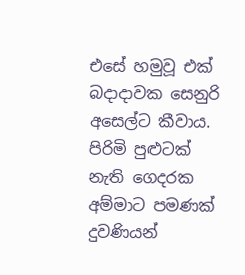එසේ හමුවූ එක් බදාදාවක සෙනුරි අසෙල්ට කීවාය. පිරිමි පුළුටක් නැති ගෙදරක අම්මාට පමණක් දුවණියන්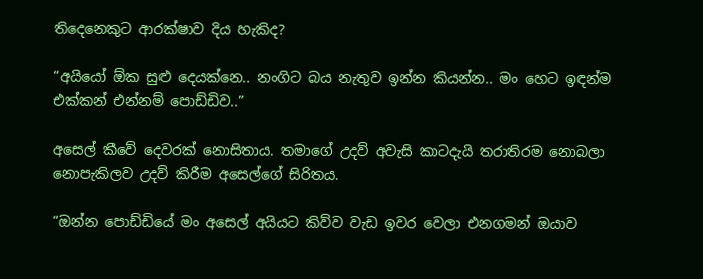තිදෙනෙකුට ආරක්ෂාව දිය හැකිද?

“අයියෝ ඕක සුළු දෙයක්නෙ.. නංගිට බය නැතුව ඉන්න කියන්න.. මං හෙට ඉඳන්ම එක්කන් එන්නම් පොඩ්ඩිව..”

අසෙල් කීවේ දෙවරක් නොසිතාය. තමාගේ උදව් අවැසි කාටදැයි තරාතිරම නොබලා නොපැකිලව උදව් කිරීම අසෙල්ගේ සිරිතය.

“ඔන්න පොඩ්ඩියේ මං අසෙල් අයියට කිව්ව වැඩ ඉවර වෙලා එනගමන් ඔයාව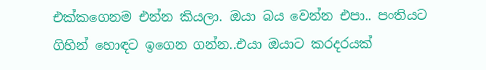එක්කගෙනම එන්න කියලා. ඔයා බය වෙන්න එපා.. පංතියට ගිහින් හොඳට ඉගෙන ගන්න..එයා ඔයාට කරදරයක්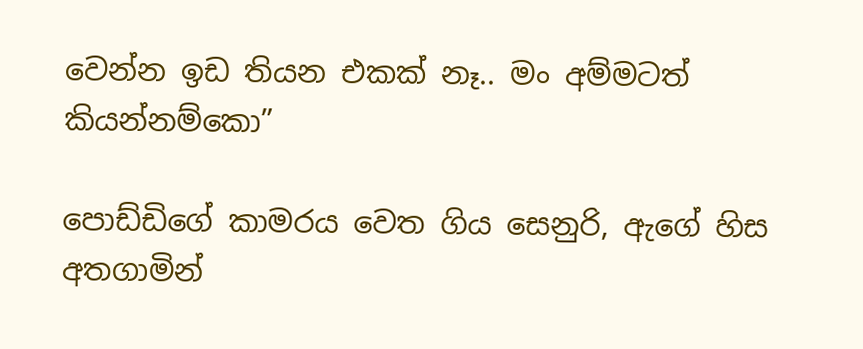වෙන්න ඉඩ තියන එකක් නෑ.. මං අම්මටත් කියන්නම්කො”

පොඩ්ඩිගේ කාමරය වෙත ගිය සෙනුරි, ඇගේ හිස අතගාමින්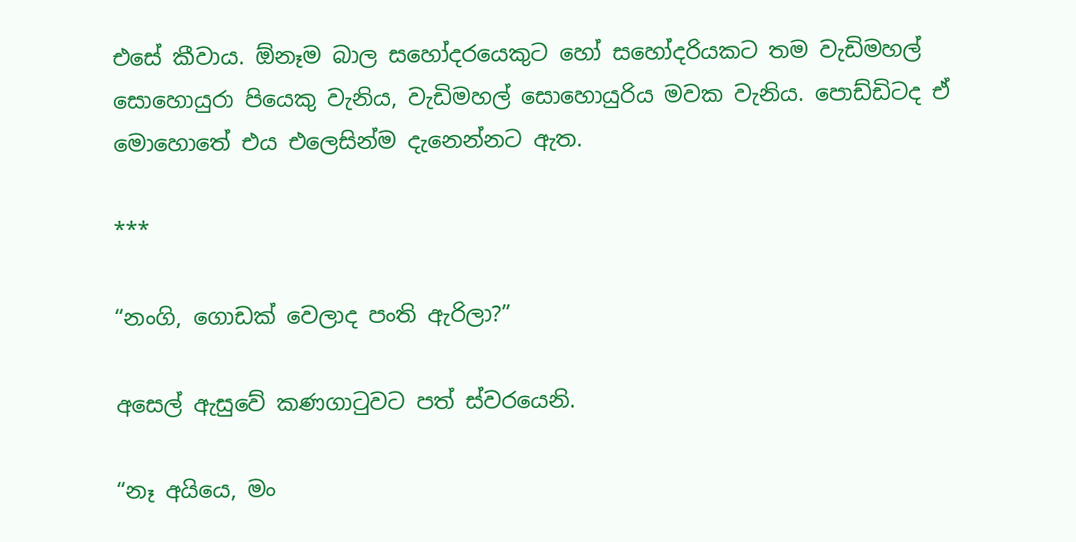එසේ කීවාය. ඕනෑම බාල සහෝදරයෙකුට හෝ සහෝදරියකට තම වැඩිමහල් සොහොයුරා පියෙකු වැනිය, වැඩිමහල් සොහොයුරිය මවක වැනිය. පොඩ්ඩිටද ඒ මොහොතේ එය එලෙසින්ම දැනෙන්නට ඇත.

***

“නංගි, ගොඩක් වෙලාද පංති ඇරිලා?”

අසෙල් ඇසුවේ කණගාටුවට පත් ස්වරයෙනි.

“නෑ අයියෙ, මං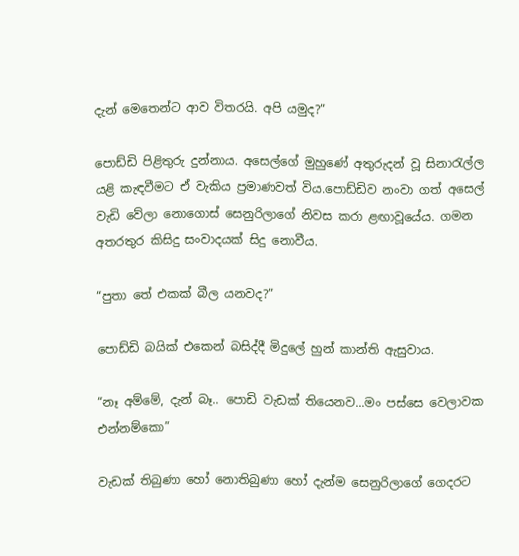දැන් මෙතෙන්ට ආව විතරයි. අපි යමුද?”

පොඩ්ඩි පිළිතුරු දුන්නාය. අසෙල්ගේ මුහුණේ අතුරුදන් වූ සිනාරැල්ල යළි කැඳවීමට ඒ වැකිය ප්‍රමාණවත් විය.පොඩ්ඩිව නංවා ගත් අසෙල් වැඩි වේලා නොගොස් සෙනුරිලාගේ නිවස කරා ළඟාවූයේය. ගමන අතරතුර කිසිදු සංවාදයක් සිදු නොවීය.

“පුතා තේ එකක් බීල යනවද?”

පොඩ්ඩි බයික් එකෙන් බසිද්දී මිදුලේ හුන් කාන්ති ඇසුවාය.

“නෑ අම්මේ, දැන් බෑ.. පොඩි වැඩක් තියෙනව...මං පස්සෙ වෙලාවක එන්නම්කො”

වැඩක් තිබුණා හෝ නොතිබුණා හෝ දැන්ම සෙනුරිලාගේ ගෙදරට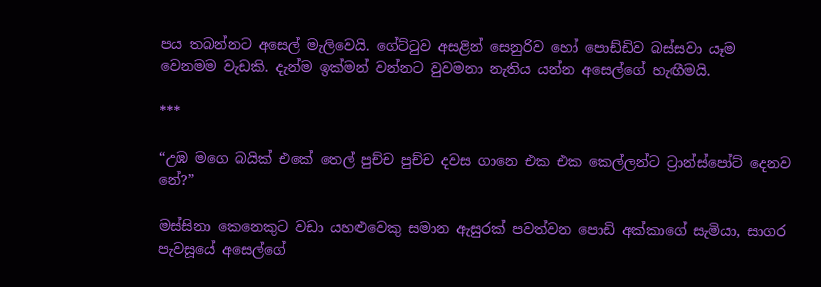පය තබන්නට අසෙල් මැලිවෙයි. ගේට්ටුව අසළින් සෙනුරිව හෝ පොඩ්ඩිව බස්සවා යෑම වෙනමම වැඩකි. දැන්ම ඉක්මන් වන්නට වුවමනා නැතිය යන්න අසෙල්ගේ හැඟීමයි.

***

“උඹ මගෙ බයික් එකේ තෙල් පුච්ච පුච්ච දවස ගානෙ එක එක කෙල්ලන්ට ට්‍රාන්ස්පෝට් දෙනව නේ?”

මස්සිනා කෙනෙකුට වඩා යහළුවෙකු සමාන ඇසුරක් පවත්වන පොඩි අක්කාගේ සැමියා, සාගර පැවසූයේ අසෙල්ගේ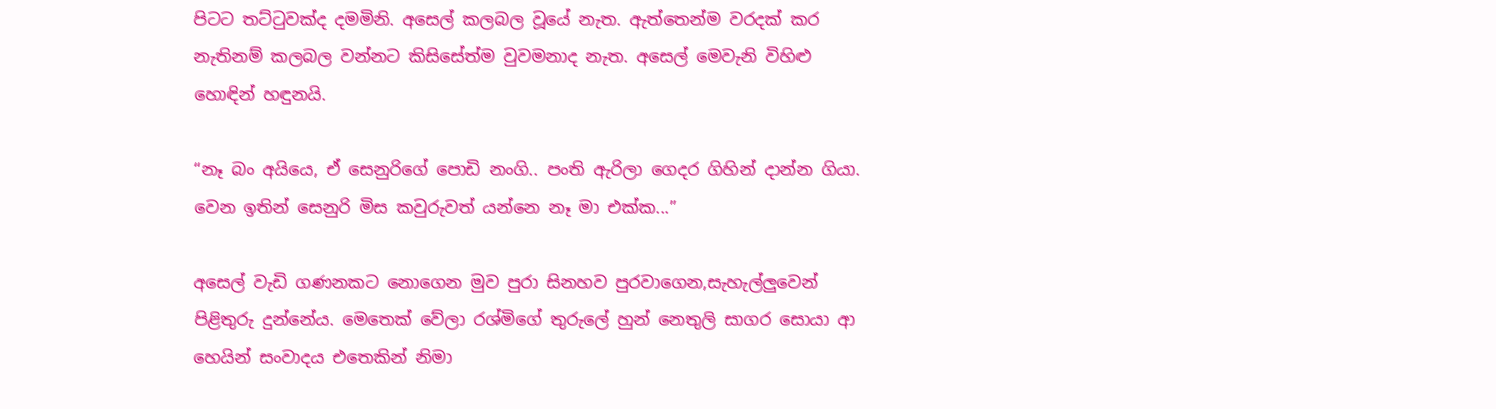පිටට තට්ටුවක්ද දමමිනි. අසෙල් කලබල වූයේ නැත. ඇත්තෙන්ම වරදක් කර නැතිනම් කලබල වන්නට කිසිසේත්ම වුවමනාද නැත. අසෙල් මෙවැනි විහිළු හොඳින් හඳුනයි.

“නෑ බං අයියෙ, ඒ සෙනුරිගේ පොඩි නංගි.. පංති ඇරිලා ගෙදර ගිහින් දාන්න ගියා. වෙන ඉතින් සෙනුරි මිස කවුරුවත් යන්නෙ නෑ මා එක්ක...”

අසෙල් වැඩි ගණනකට නොගෙන මුව පුරා සිනහව පුරවාගෙන,සැහැල්ලුවෙන් පිළිතුරු දුන්නේය. මෙතෙක් වේලා රශ්මිගේ තුරුලේ හුන් නෙතුලි සාගර සොයා ආ  හෙයින් සංවාදය එතෙකින් නිමා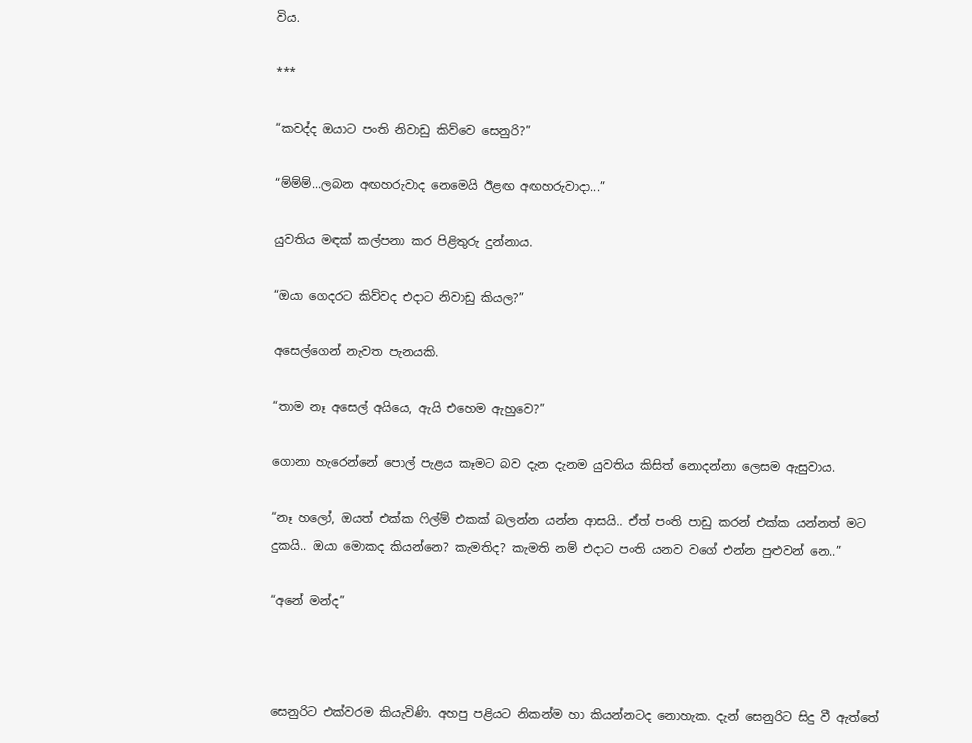විය.

***

“කවද්ද ඔයාට පංති නිවාඩු කිව්වෙ සෙනුරි?”

“ම්ම්ම්...ලබන අඟහරුවාද නෙමෙයි ඊළඟ අඟහරුවාදා...”

යුවතිය මඳක් කල්පනා කර පිළිතුරු දුන්නාය.

“ඔයා ගෙදරට කිව්වද එදාට නිවාඩු කියල?”

අසෙල්ගෙන් නැවත පැනයකි.

“තාම නෑ අසෙල් අයියෙ, ඇයි එහෙම ඇහුවෙ?”

ගොනා හැරෙන්නේ පොල් පැළය කෑමට බව දැන දැනම යුවතිය කිසිත් නොදන්නා ලෙසම ඇසුවාය.

“නෑ හලෝ, ඔයත් එක්ක ෆිල්ම් එකක් බලන්න යන්න ආසයි.. ඒත් පංති පාඩු කරන් එක්ක යන්නත් මට දුකයි.. ඔයා මොකද කියන්නෙ? කැමතිද? කැමති නම් එදාට පංති යනව වගේ එන්න පුළුවන් නෙ..”

“අනේ මන්ද”



සෙනුරිට එක්වරම කියැවිණි. අහපු පළියට නිකන්ම හා කියන්නටද නොහැක. දැන් සෙනුරිට සිදු වී ඇත්තේ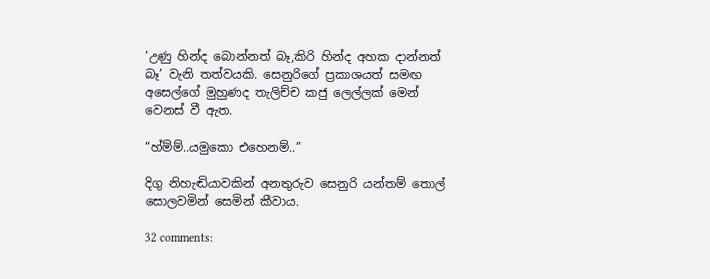‘උණු හින්ද බොන්නත් බෑ,කිරි හින්ද අහක දාන්නත් බෑ’ වැනි තත්වයකි. සෙනුරිගේ ප්‍රකාශයත් සමඟ අසෙල්ගේ මුහුණද තැලිච්ච කජු ලෙල්ලක් මෙන් වෙනස් වී ඇත.

“හ්ම්ම්..යමුකො එහෙනම්..”

දිගු නිහැඬියාවකින් අනතුරුව සෙනුරි යන්තම් තොල් සොලවමින් සෙමින් කීවාය.

32 comments: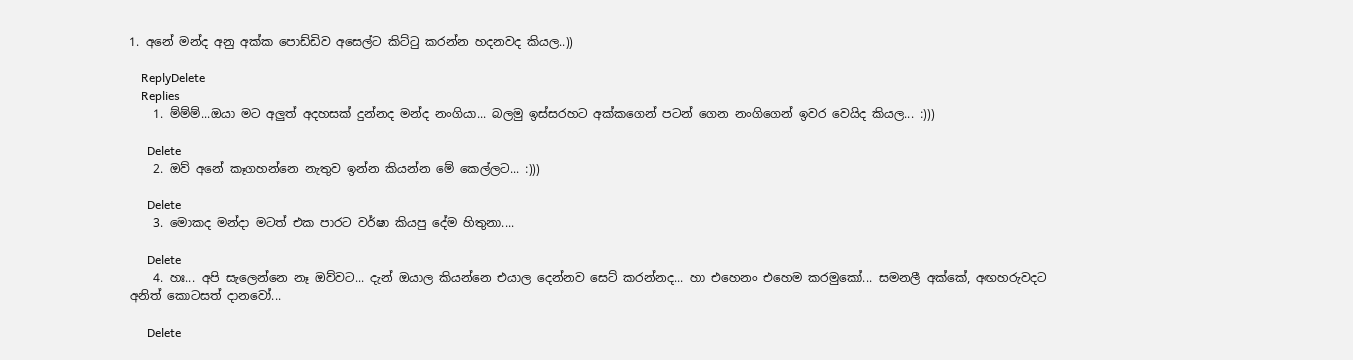1. අනේ මන්ද අනු අක්ක පොඩ්ඩිව අසෙල්ට කිට්ටු කරන්න හදනවද කියල..))

    ReplyDelete
    Replies
    1. ම්ම්ම්...ඔයා මට අලුත් අදහසක් දුන්නද මන්ද නංගියා... බලමු ඉස්සරහට අක්කගෙන් පටන් ගෙන නංගිගෙන් ඉවර වෙයිද කියල... :)))

      Delete
    2. ඔව් අනේ කෑගහන්නෙ නැතුව ඉන්න කියන්න මේ කෙල්ලට... :)))

      Delete
    3. මොකද මන්දා මටත් එක පාරට වර්ෂා කියපු දේම හිතුනා....

      Delete
    4. හඃ... අපි සැලෙන්නෙ නෑ ඔව්වට... දැන් ඔයාල කියන්නෙ එයාල දෙන්නව සෙට් කරන්නද... හා එහෙනං එහෙම කරමුකෝ... සමනලී අක්කේ, අඟහරුවදට අනිත් කොටසත් දානවෝ...

      Delete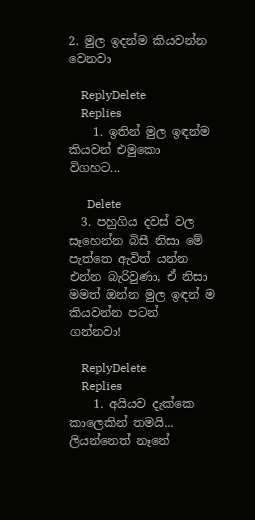2. මුල ඉදන්ම කියවන්න වෙනවා

    ReplyDelete
    Replies
    1. ඉතින් මුල ඉඳන්ම කියවන් එමුකො විගහට...

      Delete
  3. පහුගිය දවස් වල සෑහෙන්න බිසී නිසා මේ පැත්තෙ ඇවිත් යන්න එන්න බැරිවුණා, ඒ නිසා මමත් ඔන්න මුල ඉඳන් ම කියවන්න පටන් ගන්නවා!

    ReplyDelete
    Replies
    1. අයියව දැක්කෙ කාලෙකින් තමයි... ලියන්නෙත් නෑනේ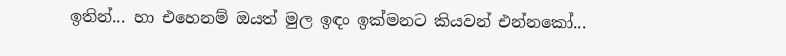ඉතින්... හා එහෙනම් ඔයත් මුල ඉඳං ඉක්මනට කියවන් එන්නකෝ...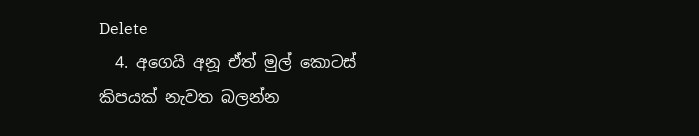Delete
  4. අගෙයි අනූ ඒත් මුල් කොටස් කිපයක් නැවත බලන්න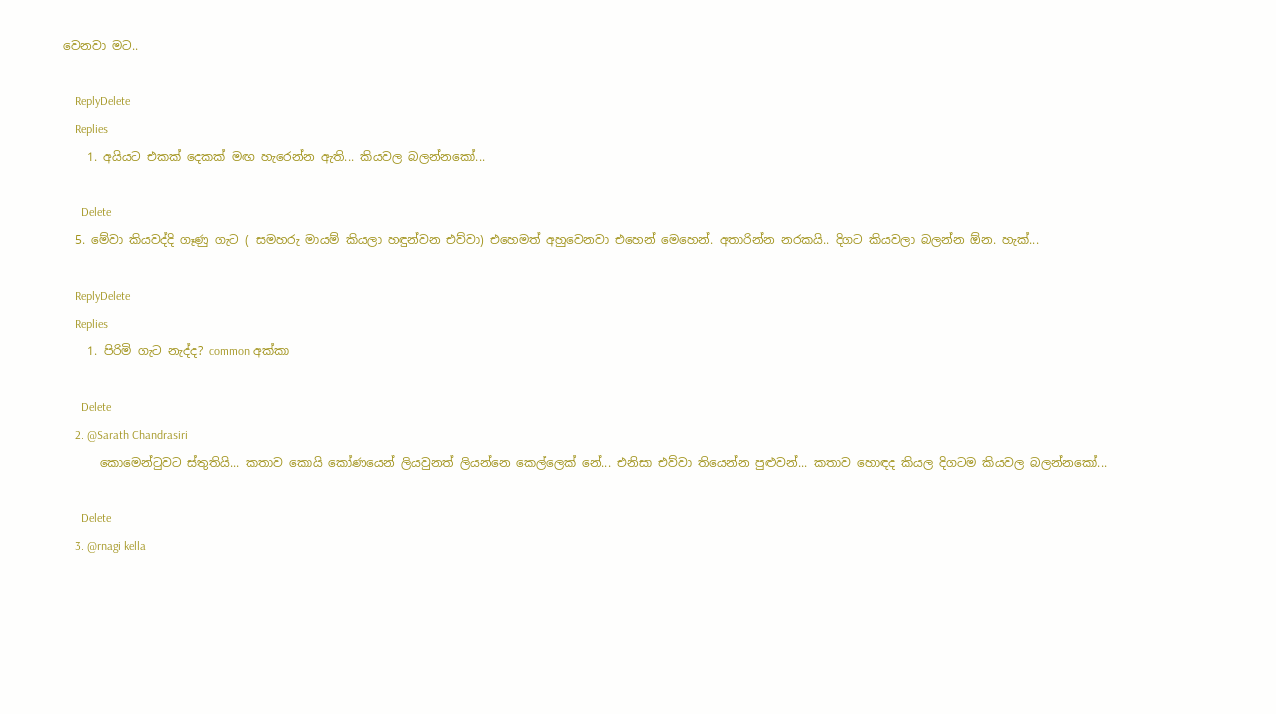වෙනවා මට..

    ReplyDelete
    Replies
    1. අයියට එකක් දෙකක් මඟ හැරෙන්න ඇති... කියවල බලන්නකෝ...

      Delete
  5. මේවා කියවද්දි ගෑණු ගැට ( සමහරු මායම් කියලා හඳුන්වන එව්වා) එහෙමත් අහුවෙනවා එහෙන් මෙහෙන්. අතාරින්න නරකයි.. දිගට කියවලා බලන්න ඕන. හැක්...

    ReplyDelete
    Replies
    1. පිරිමි ගැට නැද්ද? common අක්කා

      Delete
    2. @Sarath Chandrasiri
      කොමෙන්ටුවට ස්තුතියි... කතාව කොයි කෝණයෙන් ලියවුනත් ලියන්නෙ කෙල්ලෙක් නේ... එනිසා එව්වා තියෙන්න පුළුවන්... කතාව හොඳද කියල දිගටම කියවල බලන්නකෝ...

      Delete
    3. @rnagi kella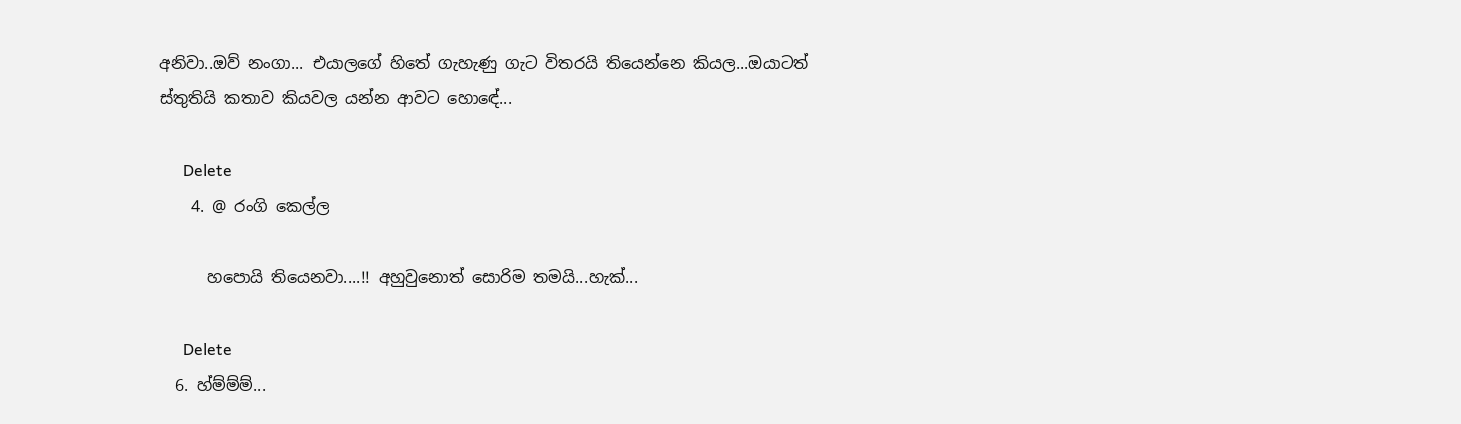අනිවා..ඔව් නංගා... එයාලගේ හිතේ ගැහැණු ගැට විතරයි තියෙන්නෙ කියල...ඔයාටත් ස්තුතියි කතාව කියවල යන්න ආවට හොඳේ...

      Delete
    4. @ රංගි කෙල්ල

      හපොයි තියෙනවා....!! අහුවුනොත් සොරිම තමයි...හැක්...

      Delete
  6. හ්ම්ම්ම්...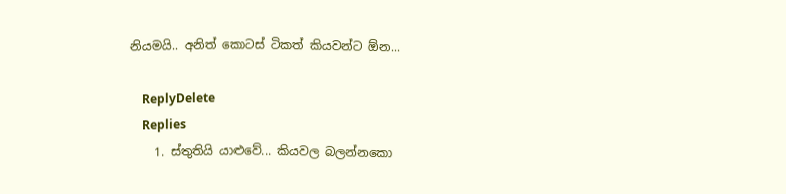නියමයි.. අනිත් කොටස් ටිකත් කියවන්ට ඕන...

    ReplyDelete
    Replies
    1. ස්තුතියි යාළුවේ... කියවල බලන්නකො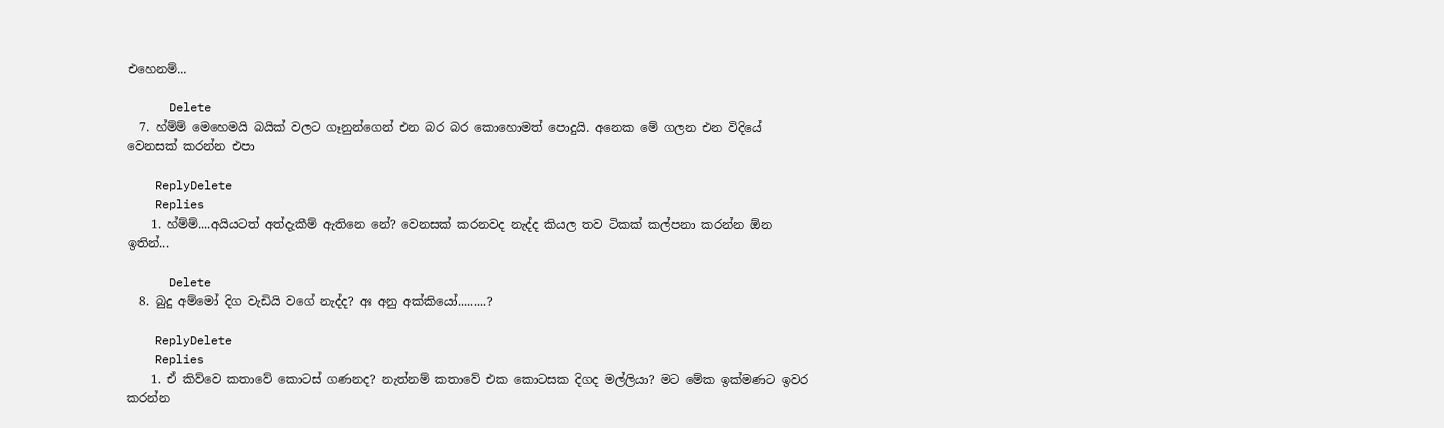එහෙනම්...

      Delete
  7. හ්ම්ම් මෙහෙමයි බයික් වලට ගෑනුන්ගෙන් එන බර බර කොහොමත් පොදුයි. අනෙක මේ ගලන එන විදියේ වෙනසක් කරන්න එපා

    ReplyDelete
    Replies
    1. හ්ම්ම්....අයියටත් අත්දැකීම් ඇතිනෙ නේ? වෙනසක් කරනවද නැද්ද කියල තව ටිකක් කල්පනා කරන්න ඕන ඉතින්...

      Delete
  8. බුදු අම්මෝ දිග වැඩියි වගේ නැද්ද? අඃ අනු අක්කියෝ.........?

    ReplyDelete
    Replies
    1. ඒ කිව්වෙ කතාවේ කොටස් ගණනද? නැත්නම් කතාවේ එක කොටසක දිගද මල්ලියා? මට මේක ඉක්මණට ඉවර කරන්න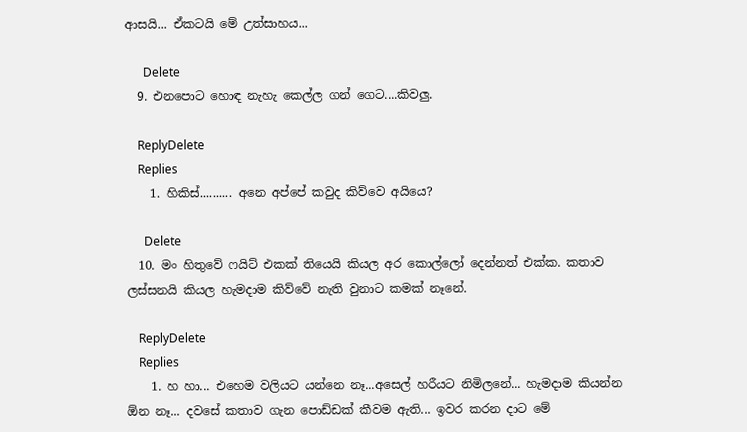ආසයි... ඒකටයි මේ උත්සාහය...

      Delete
  9. එනපොට හොඳ නැහැ කෙල්ල ගන් ගෙට....කිවලු.

    ReplyDelete
    Replies
    1. හිකිස්‌.......... අනෙ අප්පේ කවුද කිව්වෙ අයියෙ?

      Delete
  10. මං හිතුවේ ෆයිට් එකක් තියෙයි කියල අර කොල්ලෝ දෙන්නත් එක්ක. කතාව ලස්සනයි කියල හැමදාම කිව්වේ නැති වුනාට කමක් නෑනේ.

    ReplyDelete
    Replies
    1. හ හා... එහෙම වලියට යන්නෙ නෑ...අසෙල් හරීයට නිමිලනේ... හැමදාම කියන්න ඕන නෑ... දවසේ කතාව ගැන පොඩ්ඩක් කීවම ඇති... ඉවර කරන දාට මේ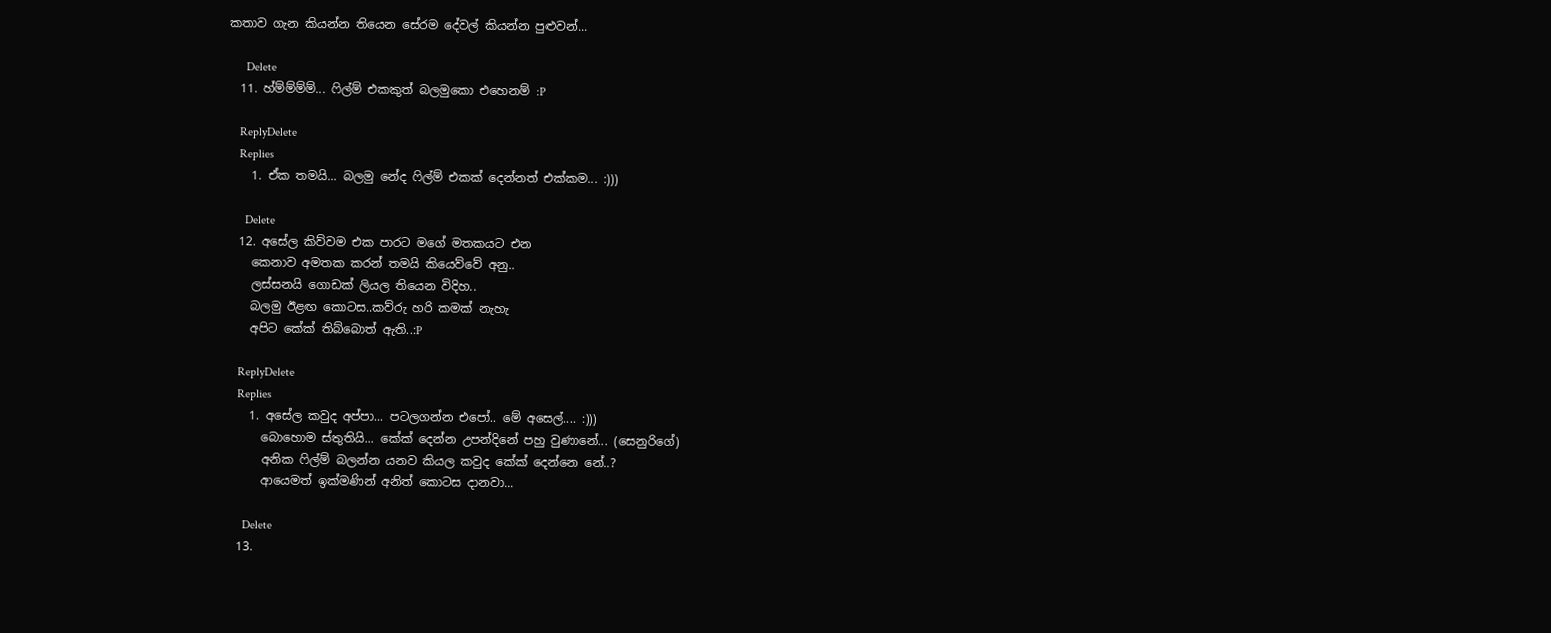කතාව ගැන කියන්න තියෙන සේරම දේවල් කියන්න පුළුවන්...

      Delete
  11. හ්ම්ම්ම්ම්... ෆිල්ම් එකකුත් බලමුකො එහෙනම් :P

    ReplyDelete
    Replies
    1. ඒක තමයි... බලමු නේද ෆිල්ම් එකක් දෙන්නත් එක්කම... :)))

      Delete
  12. අසේල කිව්වම එක පාරට මගේ මතකයට එන
    කෙනාව අමතක කරන් තමයි කියෙව්වේ අනු..
    ලස්සනයි ගොඩක් ලියල තියෙන විදිහ..
    බලමු ඊළඟ කොටස..කව්රු හරි කමක් නැහැ
    අපිට කේක් තිබ්බොත් ඇති..:P

    ReplyDelete
    Replies
    1. අසේල කවුද අප්පා... පටලගන්න එපෝ.. මේ අසෙල්.... :)))
      බොහොම ස්තුතියි... කේක් දෙන්න උපන්දිනේ පහු වුණානේ... (සෙනුරිගේ)
      අනික ෆිල්ම් බලන්න යනව කියල කවුද කේක් දෙන්නෙ නේ..?
      ආයෙමත් ඉක්මණින් අනිත් කොටස දානවා...

      Delete
  13.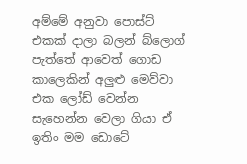අම්මේ අනුවා පොස්ට් එකක් දාලා බලන් බ්ලොග් පැත්තේ ආවෙත් ගොඩ කාලෙකින් අලුළු මෙව්වා එක ලෝඩ් වෙන්න සැහෙන්න වෙලා ගියා ඒ ඉතිං මම ඩොටේ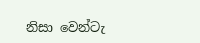නිසා වෙන්ටැ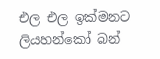එල එල ඉක්මනට ලියහන්කෝ බන්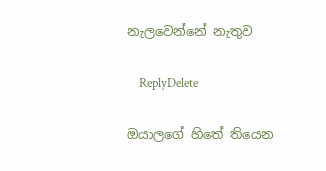නැලවෙන්නේ නැතුව

    ReplyDelete

ඔයාලගේ හිතේ තියෙන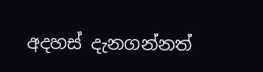අදහස් දැනගන්නත්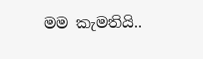මම කැමතියි..